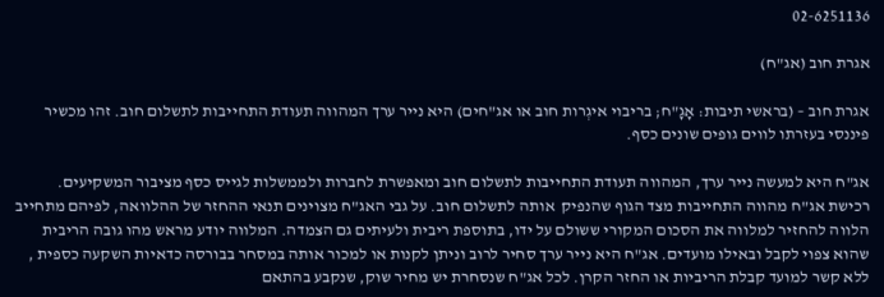02-6251136

אגרת חוב (אג"ח)

אגרת חוב – (בראשי תיבות: אָגָ"ח; בריבוי איגְרות חוב או אג"חים) היא נייר ערך המהווה תעודת התחייבות לתשלום חוב. זהו מכשיר פיננסי בעזרתו לווים גופים שונים כסף.

אג"ח היא למעשה נייר ערך, המהווה תעודת התחייבות לתשלום חוב ומאפשרת לחברות ולממשלות לגייס כסף מציבור המשקיעים. רכישת אג"ח מהווה התחייבות מצד הגוף שהנפיק  אותה לתשלום חוב. על גבי האג"ח מצוינים תנאי ההחזר של ההלוואה, לפיהם מתחייב הלווה להחזיר למלווה את הסכום המקורי ששולם על ידו, בתוספת ריבית ולעיתים גם הצמדה. המלווה יודע מראש מהו גובה הריבית שהוא צפוי לקבל ובאילו מועדים. אג"ח היא נייר ערך סחיר לרוב וניתן לקנות או למכור אותה במסחר בבורסה כדאיות השקעה כספית , ללא קשר למועד קבלת הריביות או החזר הקרן. לכל אג"ח שנסחרת יש מחיר שוק, שנקבע בהתאם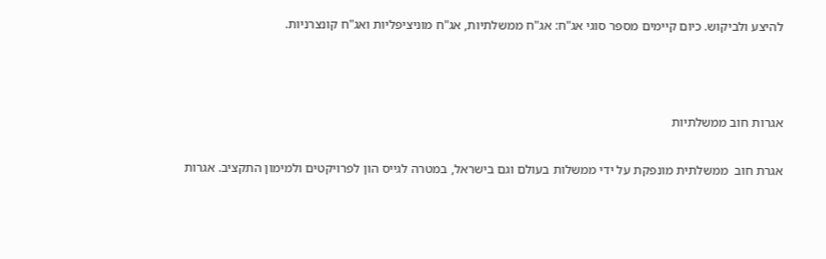להיצע ולביקוש. כיום קיימים מספר סוגי אג"ח: אג"ח ממשלתיות, אג"ח מוניציפליות ואג"ח קונצרניות.



אגרות חוב ממשלתיות

אגרת חוב  ממשלתית מונפקת על ידי ממשלות בעולם וגם בישראל, במטרה לגייס הון לפרויקטים ולמימון התקציב. אגרות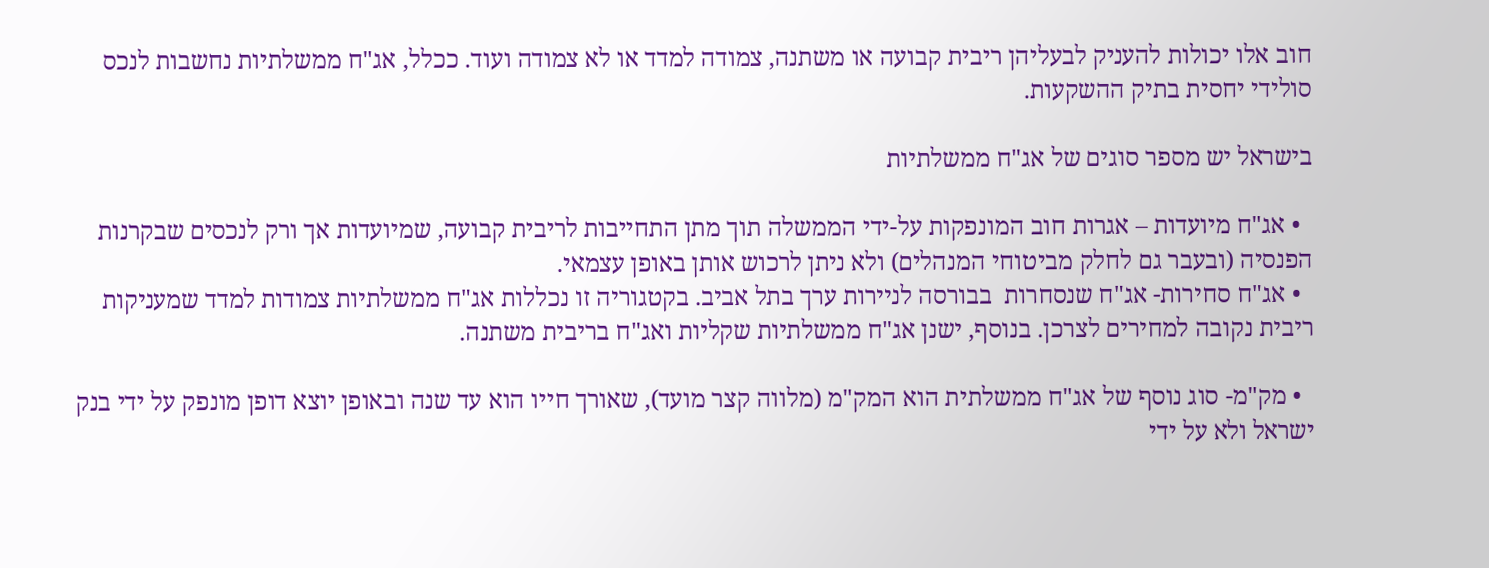חוב אלו יכולות להעניק לבעליהן ריבית קבועה או משתנה, צמודה למדד או לא צמודה ועוד. ככלל, אג"ח ממשלתיות נחשבות לנכס סולידי יחסית בתיק ההשקעות.

בישראל יש מספר סוגים של אג"ח ממשלתיות

  • אג"ח מיועדות – אגרות חוב המונפקות על-ידי הממשלה תוך מתן התחייבות לריבית קבועה, שמיועדות אך ורק לנכסים שבקרנות הפנסיה (ובעבר גם לחלק מביטוחי המנהלים) ולא ניתן לרכוש אותן באופן עצמאי.
  • אג"ח סחירות- אג"ח שנסחרות  בבורסה לניירות ערך בתל אביב. בקטגוריה זו נכללות אג"ח ממשלתיות צמודות למדד שמעניקות ריבית נקובה למחירים לצרכן. בנוסף, ישנן אג"ח ממשלתיות שקליות ואג"ח בריבית משתנה.

  • מק"מ- סוג נוסף של אג"ח ממשלתית הוא המק"מ (מלווה קצר מועד), שאורך חייו הוא עד שנה ובאופן יוצא דופן מונפק על ידי בנק ישראל ולא על ידי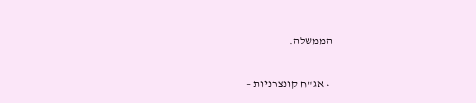הממשלה.

  • אג"ח קונצרניות –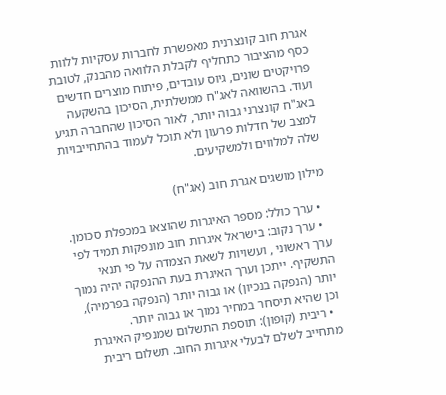אגרת חוב קונצרנית מאפשרת לחברות עסקיות ללוות כסף מהציבור כתחליף לקבלת הלוואה מהבנק, לטובת פרויקטים שונים, גיוס עובדים, פיתוח מוצרים חדשים ועוד. בהשוואה לאג"ח ממשלתית, הסיכון בהשקעה באג"ח קונצרני גבוה יותר, לאור הסיכון שהחברה תגיע למצב של חדלות פרעון ולא תוכל לעמוד בהתחייבויות שלה למלווים ולמשקיעים.

מילון מושגים אגרת חוב (אג"ח)

  • ערך כולל: מספר האיגרות שהוצאו במכפלת סכומן.
  • ערך נקוב: בישראל איגרות חוב מונפקות תמיד לפי ערך ראשוני , ועשויות לשאת הצמדה על פי תנאי התשקיף. ייתכן וערך האיגרת בעת ההנפקה יהיה נמוך יותר (הנפקה בנכיון) או גבוה יותר (הנפקה בפרמיה), וכן שהיא תיסחר במחיר נמוך או גבוה יותר.
  • ריבית (קופון): תוספת התשלום שמנפיק האיגרת מתחייב לשלם לבעלי איגרות החוב. תשלום ריבית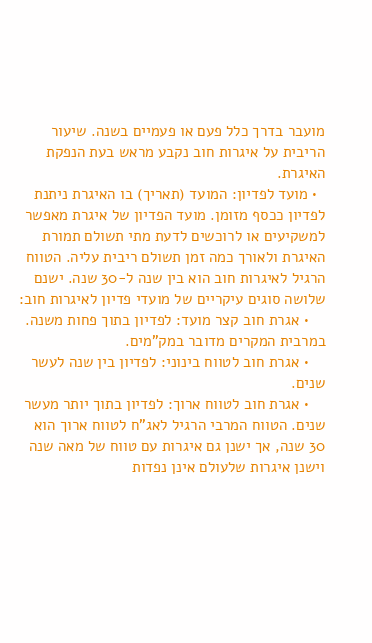מועבר בדרך כלל פעם או פעמיים בשנה. שיעור הריבית על איגרות חוב נקבע מראש בעת הנפקת האיגרת.
  • מועד לפדיון: המועד (תאריך) בו האיגרת ניתנת לפדיון ככסף מזומן. מועד הפדיון של איגרת מאפשר למשקיעים או לרוכשים לדעת מתי תשולם תמורת האיגרת ולאורך כמה זמן תשולם ריבית עליה. הטווח הרגיל לאיגרות חוב הוא בין שנה ל-30 שנה. ישנם שלושה סוגים עיקריים של מועדי פדיון לאיגרות חוב:
    • אגרת חוב קצר מועד: לפדיון בתוך פחות משנה. במרבית המקרים מדובר במק"מים.
    • אגרת חוב לטווח בינוני: לפדיון בין שנה לעשר שנים.
    • אגרת חוב לטווח ארוך: לפדיון בתוך יותר מעשר שנים. הטווח המרבי הרגיל לאג"ח לטווח ארוך הוא 30 שנה, אך ישנן גם איגרות עם טווח של מאה שנה וישנן איגרות שלעולם אינן נפדות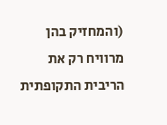(והמחזיק בהן מרוויח רק את הריבית התקופתית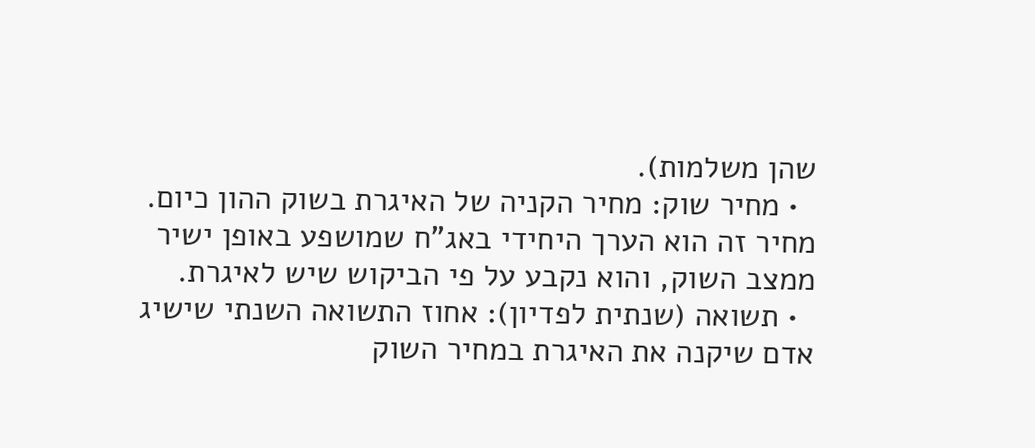שהן משלמות).
  • מחיר שוק: מחיר הקניה של האיגרת בשוק ההון כיום. מחיר זה הוא הערך היחידי באג"ח שמושפע באופן ישיר ממצב השוק, והוא נקבע על פי הביקוש שיש לאיגרת.
  • תשואה (שנתית לפדיון): אחוז התשואה השנתי שישיג אדם שיקנה את האיגרת במחיר השוק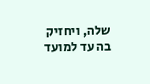שלה, ויחזיק בה עד למועד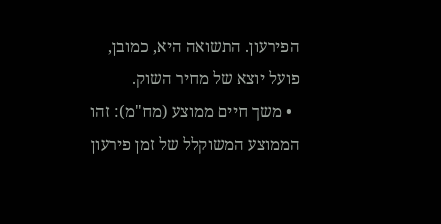הפירעון. התשואה היא, כמובן, פועל יוצא של מחיר השוק.
  • משך חיים ממוצע (מח"מ): זהו הממוצע המשוקלל של זמן פירעון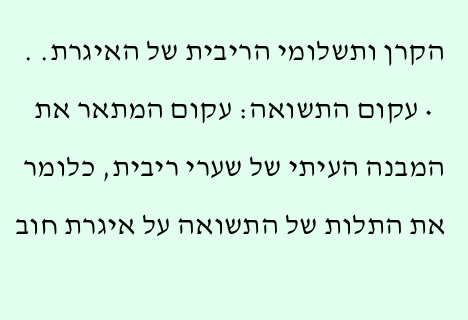הקרן ותשלומי הריבית של האיגרת. .
  • עקום התשואה: עקום המתאר את המבנה העיתי של שערי ריבית, כלומר את התלות של התשואה על איגרת חוב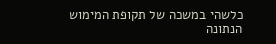כלשהי במשכה של תקופת המימוש הנתונה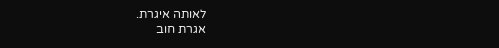לאותה איגרת.
אגרת חוב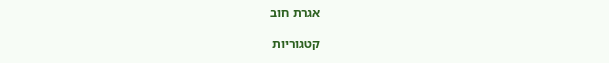אגרת חוב

קטגוריות